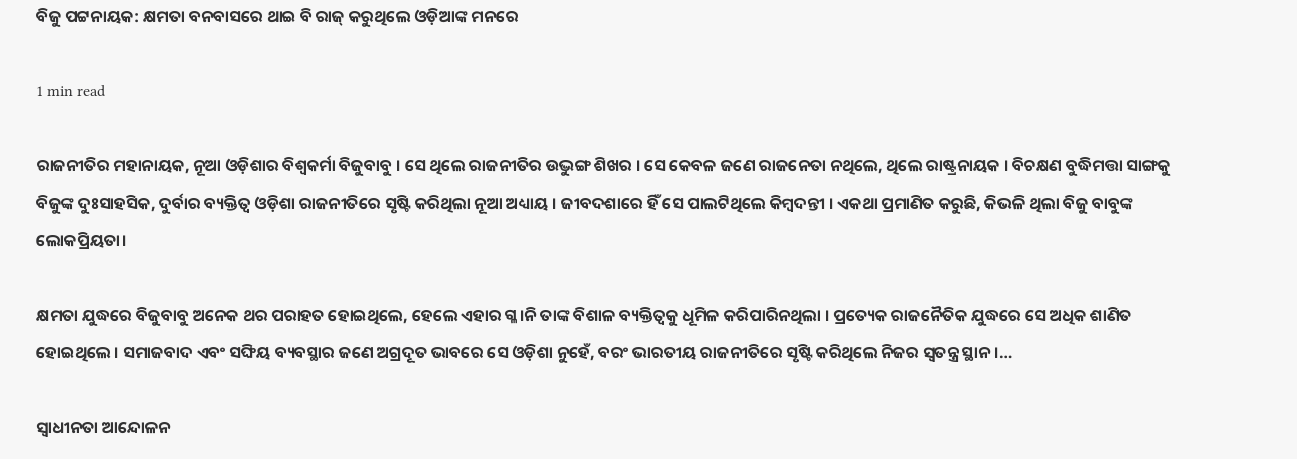ବିଜୁ ପଟ୍ଟନାୟକ: କ୍ଷମତା ବନବାସରେ ଥାଇ ବି ରାଜ୍ କରୁଥିଲେ ଓଡ଼ିଆଙ୍କ ମନରେ

1 min read

ରାଜନୀତିର ମହାନାୟକ, ନୂଆ ଓଡ଼ିଶାର ବିଶ୍ୱକର୍ମା ବିଜୁବାବୁ । ସେ ଥିଲେ ରାଜନୀତିର ଉଦ୍ଭୁଙ୍ଗ ଶିଖର । ସେ କେବଳ ଜଣେ ରାଜନେତା ନଥିଲେ, ଥିଲେ ରାଷ୍ଟ୍ରନାୟକ । ବିଚକ୍ଷଣ ବୁଦ୍ଧିମତ୍ତା ସାଙ୍ଗକୁ ବିଜୁଙ୍କ ଦୁଃସାହସିକ, ଦୁର୍ବାର ବ୍ୟକ୍ତିତ୍ୱ ଓଡ଼ିଶା ରାଜନୀତିରେ ସୃଷ୍ଟି କରିଥିଲା ନୂଆ ଅଧ୍ୟାୟ । ଜୀବଦଶାରେ ହିଁ ସେ ପାଲଟିଥିଲେ କିମ୍ବଦନ୍ତୀ । ଏକଥା ପ୍ରମାଣିତ କରୁଛି, କିଭଳି ଥିଲା ବିଜୁ ବାବୁଙ୍କ ଲୋକପ୍ରିୟତା।

କ୍ଷମତା ଯୁଦ୍ଧରେ ବିଜୁବାବୁ ଅନେକ ଥର ପରାହତ ହୋଇଥିଲେ, ହେଲେ ଏହାର ଗ୍ଳ।ନି ତାଙ୍କ ବିଶାଳ ବ୍ୟକ୍ତିତ୍ୱକୁ ଧୂମିଳ କରିପାରିନଥିଲା । ପ୍ରତ୍ୟେକ ରାଜନୈତିକ ଯୁଦ୍ଧରେ ସେ ଅଧିକ ଶାଣିତ ହୋଇଥିଲେ । ସମାଜବାଦ ଏବଂ ସଙ୍ଘିୟ ବ୍ୟବସ୍ଥାର ଜଣେ ଅଗ୍ରଦୂତ ଭାବରେ ସେ ଓଡ଼ିଶା ନୁହେଁ, ବରଂ ଭାରତୀୟ ରାଜନୀତିରେ ସୃଷ୍ଟି କରିଥିଲେ ନିଜର ସ୍ୱତନ୍ତ୍ର ସ୍ଥାନ ।…

ସ୍ୱାଧୀନତା ଆନ୍ଦୋଳନ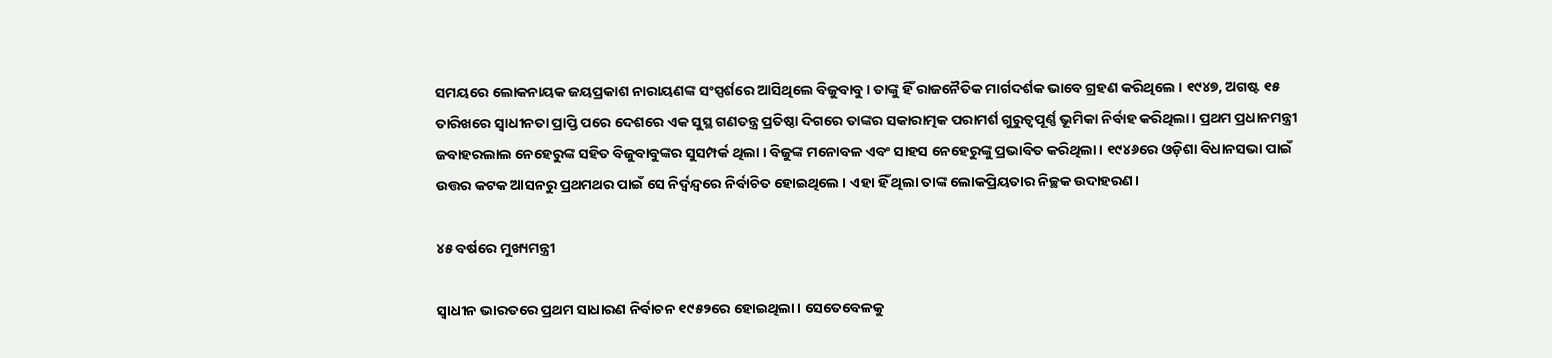ସମୟରେ ଲୋକନାୟକ ଜୟପ୍ରକାଶ ନାରାୟଣଙ୍କ ସଂସ୍ପର୍ଶରେ ଆସିଥିଲେ ବିଜୁବାବୁ। ତାଙ୍କୁ ହିଁ ରାଜନୈତିକ ମାର୍ଗଦର୍ଶକ ଭାବେ ଗ୍ରହଣ କରିଥିଲେ । ୧୯୪୭, ଅଗଷ୍ଟ ୧୫ ତାରିଖରେ ସ୍ୱାଧୀନତା ପ୍ରାପ୍ତି ପରେ ଦେଶରେ ଏକ ସୁସ୍ଥ ଗଣତନ୍ତ୍ର ପ୍ରତିଷ୍ଠା ଦିଗରେ ତାଙ୍କର ସକାରାତ୍ମକ ପରାମର୍ଶ ଗୁରୁତ୍ୱପୂର୍ଣ୍ଣ ଭୂମିକା ନିର୍ବାହ କରିଥିଲା । ପ୍ରଥମ ପ୍ରଧାନମନ୍ତ୍ରୀ ଜବାହରଲାଲ ନେହେରୁଙ୍କ ସହିତ ବିଜୁବାବୁଙ୍କର ସୁସମ୍ପର୍କ ଥିଲା । ବିଜୁଙ୍କ ମନୋବଳ ଏବଂ ସାହସ ନେହେରୁଙ୍କୁ ପ୍ରଭାବିତ କରିଥିଲା। ୧୯୪୬ରେ ଓଡ଼ିଶା ବିଧାନସଭା ପାଇଁ ଉତ୍ତର କଟକ ଆସନରୁ ପ୍ରଥମଥର ପାଇଁ ସେ ନିର୍ଦ୍ୱନ୍ଦ୍ୱରେ ନିର୍ବାଚିତ ହୋଇଥିଲେ । ଏହା ହିଁ ଥିଲା ତାଙ୍କ ଲୋକପ୍ରିୟତାର ନିଚ୍ଛକ ଉଦାହରଣ।

୪୫ ବର୍ଷରେ ମୁଖ୍ୟମନ୍ତ୍ରୀ

ସ୍ୱାଧୀନ ଭାରତରେ ପ୍ରଥମ ସାଧାରଣ ନିର୍ବାଚନ ୧୯୫୨ରେ ହୋଇଥିଲା। ସେତେବେଳକୁ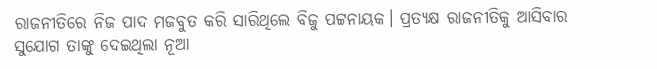ରାଜନୀତିରେ ନିଜ ପାଦ ମଜବୁତ କରି ସାରିଥିଲେ ବିଜୁ ପଟ୍ଟନାୟକ। ପ୍ରତ୍ୟକ୍ଷ ରାଜନୀତିକୁ ଆସିବାର ସୁଯୋଗ ତାଙ୍କୁ ଦେଇଥିଲା ନୂଆ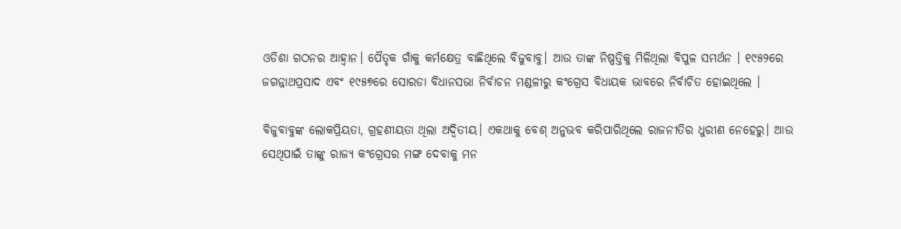ଓଡିଶା ଗଠନର ଆହ୍ଵାନ। ପୈତୃକ ଗାଁକୁ କର୍ମକ୍ଷେତ୍ର ବାଛିଥିଲେ ବିଜୁବାବୁ। ଆଉ ତାଙ୍କ ନିଷ୍ପତ୍ତିକୁ ମିଳିଥିଲା ବିପୁଳ ସମର୍ଥନ । ୧୯୫୨ରେ ଜଗନ୍ନାଥପ୍ରସାଦ ଏବଂ ୧୯୫୭ରେ ସୋରଡା ବିଧାନସଭା ନିର୍ବାଚନ ମଣ୍ଡଳୀରୁ କଂଗ୍ରେସ ବିଧାୟକ ଭାବରେ ନିର୍ବାଚିତ ହୋଇଥିଲେ ।

ବିଜୁବାବୁଙ୍କ ଲୋକପ୍ରିୟତା, ଗ୍ରହଣୀୟତା ଥିଲା ଅଦ୍ୱିତୀୟ। ଏକଥାକୁ ବେଶ୍‌ ଅନୁଭବ କରିପାରିଥିଲେ ରାଜନୀତିର ଧୁରୀଣ ନେହେରୁ। ଆଉ ସେଥିପାଇଁ ତାଙ୍କୁ ରାଜ୍ୟ କଂଗ୍ରେସର ମଙ୍ଗ ଦେବାକୁ ମନ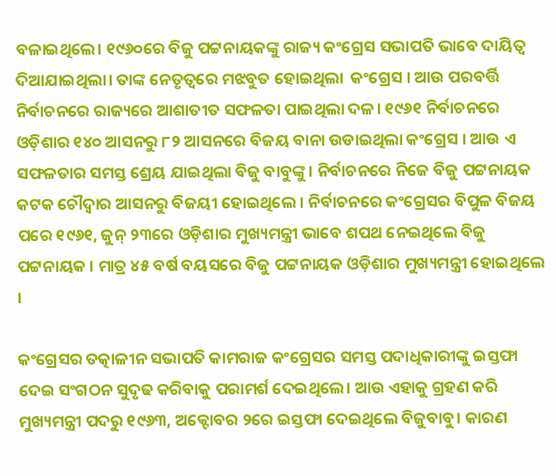ବଳାଇଥିଲେ। ୧୯୬୦ରେ ବିଜୁ ପଟ୍ଟନାୟକଙ୍କୁ ରାଜ୍ୟ କଂଗ୍ରେସ ସଭାପତି ଭାବେ ଦାୟିତ୍ୱ ଦିଆଯାଇଥିଲା। ତାଙ୍କ ନେତୃତ୍ୱରେ ମଝବୁତ ହୋଇଥିଲା  କଂଗ୍ରେସ । ଆଉ ପରବର୍ତ୍ତି ନିର୍ବାଚନରେ ରାଜ୍ୟରେ ଆଶାତୀତ ସଫଳତା ପାଇଥିଲା ଦଳ। ୧୯୬୧ ନିର୍ବାଚନରେ ଓଡ଼ିଶାର ୧୪୦ ଆସନରୁ ୮୨ ଆସନରେ ବିଜୟ ବାନା ଉଡାଇଥିଲା କଂଗ୍ରେସ । ଆଉ ଏ ସଫଳତାର ସମସ୍ତ ଶ୍ରେୟ ଯାଇଥିଲା ବିଜୁ ବାବୁଙ୍କୁ । ନିର୍ବାଚନରେ ନିଜେ ବିଜୁ ପଟ୍ଟନାୟକ କଟକ ଚୌଦ୍ଵାର ଆସନରୁ ବିଜୟୀ ହୋଇଥିଲେ । ନିର୍ବାଚନରେ କଂଗ୍ରେସର ବିପୁଳ ବିଜୟ ପରେ ୧୯୬୧, ଜୁନ୍‌ ୨୩ରେ ଓଡ଼ିଶାର ମୁଖ୍ୟମନ୍ତ୍ରୀ ଭାବେ ଶପଥ ନେଇଥିଲେ ବିଜୁ ପଟ୍ଟନାୟକ । ମାତ୍ର ୪୫ ବର୍ଷ ବୟସରେ ବିଜୁ ପଟ୍ଟନାୟକ ଓଡ଼ିଶାର ମୁଖ୍ୟମନ୍ତ୍ରୀ ହୋଇଥିଲେ ।

କଂଗ୍ରେସର ତତ୍କାଳୀନ ସଭାପତି କାମରାଜ କଂଗ୍ରେସର ସମସ୍ତ ପଦାଧିକାରୀଙ୍କୁ ଇସ୍ତଫା ଦେଇ ସଂଗଠନ ସୁଦୃଢ କରିବାକୁ ପରାମର୍ଶ ଦେଇଥିଲେ। ଆଉ ଏହାକୁ ଗ୍ରହଣ କରି ମୁଖ୍ୟମନ୍ତ୍ରୀ ପଦରୁ ୧୯୬୩, ଅକ୍ଟୋବର ୨ରେ ଇସ୍ତଫା ଦେଇଥିଲେ ବିଜୁବାବୁ। କାରଣ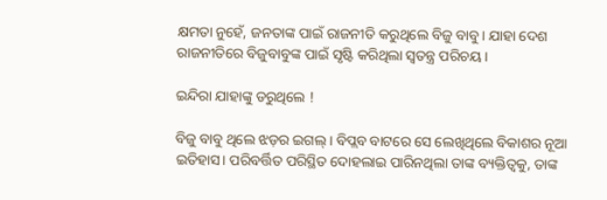କ୍ଷମତା ନୁହେଁ, ଜନତାଙ୍କ ପାଇଁ ରାଜନୀତି କରୁଥିଲେ ବିଜୁ ବାବୁ। ଯାହା ଦେଶ ରାଜନୀତିରେ ବିଜୁବାବୁଙ୍କ ପାଇଁ ସୃଷ୍ଟି କରିଥିଲା ସ୍ୱତନ୍ତ୍ର ପରିଚୟ।

ଇନ୍ଦିରା ଯାହାଙ୍କୁ ଡରୁଥିଲେ !

ବିଜୁ ବାବୁ ଥିଲେ ଝଡ଼ର ଇଗଲ୍‌ । ବିପ୍ଲବ ବାଟରେ ସେ ଲେଖିଥିଲେ ବିକାଶର ନୂଆ ଇତିହାସ। ପରିବର୍ତ୍ତିତ ପରିସ୍ଥିତ ଦୋହଲାଇ ପାରିନଥିଲା ତାଙ୍କ ବ୍ୟକ୍ତିତ୍ୱକୁ, ତାଙ୍କ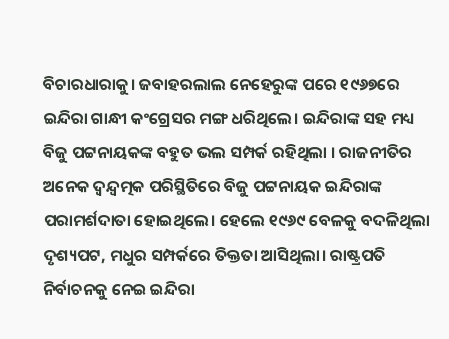ବିଚାରଧାରାକୁ। ଜବାହରଲାଲ ନେହେରୁଙ୍କ ପରେ ୧୯୬୭ରେ ଇନ୍ଦିରା ଗାନ୍ଧୀ କଂଗ୍ରେସର ମଙ୍ଗ ଧରିଥିଲେ। ଇନ୍ଦିରାଙ୍କ ସହ ମଧ୍ୟ ବିଜୁ ପଟ୍ଟନାୟକଙ୍କ ବହୁତ ଭଲ ସମ୍ପର୍କ ରହିଥିଲା । ରାଜନୀତିର ଅନେକ ଦ୍ୱନ୍ଦ୍ୱତ୍ମକ ପରିସ୍ଥିତିରେ ବିଜୁ ପଟ୍ଟନାୟକ ଇନ୍ଦିରାଙ୍କ ପରାମର୍ଶଦାତା ହୋଇଥିଲେ। ହେଲେ ୧୯୬୯ ବେଳକୁ ବଦଳିଥିଲା ଦୃଶ୍ୟପଟ, ମଧୁର ସମ୍ପର୍କରେ ତିକ୍ତତା ଆସିଥିଲା। ରାଷ୍ଟ୍ରପତି ନିର୍ବାଚନକୁ ନେଇ ଇନ୍ଦିରା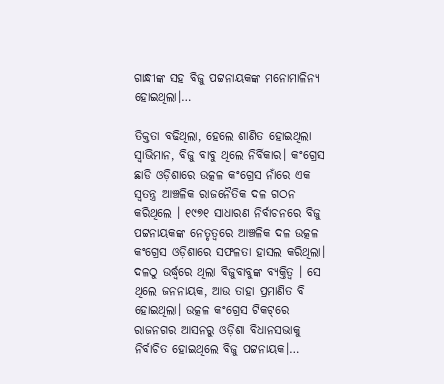ଗାନ୍ଧୀଙ୍କ ସହ ବିଜୁ ପଟ୍ଟନାୟକଙ୍କ ମନୋମାଳିନ୍ୟ ହୋଇଥିଲା।…

ତିକ୍ତତା ବଢିଥିଲା, ହେଲେ ଶାଣିତ ହୋଇଥିଲା ସ୍ୱାଭିମାନ, ବିଜୁ ବାବୁ ଥିଲେ ନିର୍ବିକାର। କଂଗ୍ରେସ ଛାଡି ଓଡ଼ିଶାରେ ଉତ୍କଳ କଂଗ୍ରେସ ନାଁରେ ଏକ ସ୍ୱତନ୍ତ୍ର ଆଞ୍ଚଳିକ ରାଜନୈତିକ ଦଳ ଗଠନ କରିଥିଲେ । ୧୯୭୧ ସାଧାରଣ ନିର୍ବାଚନରେ ବିଜୁ ପଟ୍ଟନାୟକଙ୍କ ନେତୃତ୍ୱରେ ଆଞ୍ଚଳିକ ଦଳ ଉତ୍କଳ କଂଗ୍ରେସ ଓଡ଼ିଶାରେ ସଫଳତା ହାସଲ କରିଥିଲା। ଦଳଠୁ ଉର୍ଦ୍ଧ୍ୱରେ ଥିଲା ବିଜୁବାବୁଙ୍କ ବ୍ୟକ୍ତିତ୍ୱ । ସେ ଥିଲେ ଜନନାୟକ, ଆଉ ତାହା ପ୍ରମାଣିତ ବି ହୋଇଥିଲା। ଉତ୍କଳ କଂଗ୍ରେସ ଟିକଟ୍‌ରେ ରାଜନଗର ଆସନରୁ ଓଡ଼ିଶା ବିଧାନସଭାକୁ ନିର୍ବାଚିତ ହୋଇଥିଲେ ବିଜୁ ପଟ୍ଟନାୟକ।…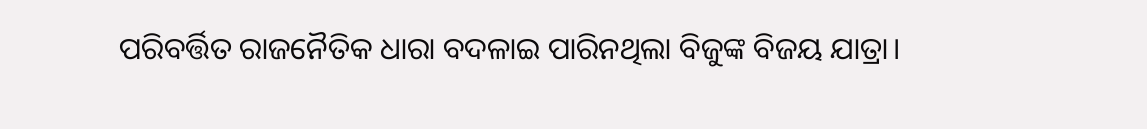ପରିବର୍ତ୍ତିତ ରାଜନୈତିକ ଧାରା ବଦଳାଇ ପାରିନଥିଲା ବିଜୁଙ୍କ ବିଜୟ ଯାତ୍ରା।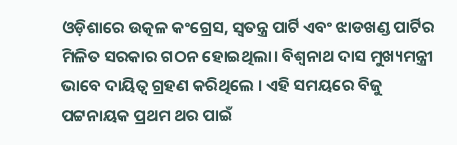ଓଡ଼ିଶାରେ ଉତ୍କଳ କଂଗ୍ରେସ, ସ୍ୱତନ୍ତ୍ର ପାର୍ଟି ଏବଂ ଝାଡଖଣ୍ଡ ପାର୍ଟିର ମିଳିତ ସରକାର ଗଠନ ହୋଇଥିଲା। ବିଶ୍ୱନାଥ ଦାସ ମୁଖ୍ୟମନ୍ତ୍ରୀ ଭାବେ ଦାୟିତ୍ୱ ଗ୍ରହଣ କରିଥିଲେ । ଏହି ସମୟରେ ବିଜୁ ପଟ୍ଟନାୟକ ପ୍ରଥମ ଥର ପାଇଁ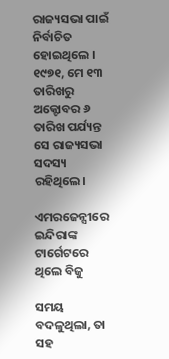ରାଜ୍ୟସଭା ପାଇଁ ନିର୍ବାଚିତ ହୋଇଥିଲେ । ୧୯୭୧, ମେ ୧୩ ତାରିଖରୁ ଅକ୍ଟୋବର ୬ ତାରିଖ ପର୍ଯ୍ୟନ୍ତ ସେ ରାଜ୍ୟସଭା ସଦସ୍ୟ ରହିଥିଲେ।

ଏମରଜେନ୍ସୀରେ ଇନ୍ଦିରାଙ୍କ ଟାର୍ଗେଟରେ ଥିଲେ ବିଜୁ

ସମୟ ବଦଳୁଥିଲା, ତା ସହ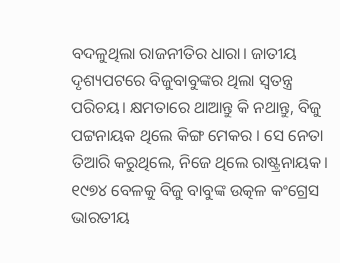ବଦଳୁଥିଲା ରାଜନୀତିର ଧାରା। ଜାତୀୟ ଦୃଶ୍ୟପଟରେ ବିଜୁବାବୁଙ୍କର ଥିଲା ସ୍ୱତନ୍ତ୍ର ପରିଚୟ। କ୍ଷମତାରେ ଥାଆନ୍ତୁ କି ନଥାନ୍ତୁ, ବିଜୁ ପଟ୍ଟନାୟକ ଥିଲେ କିଙ୍ଗ ମେକର । ସେ ନେତା ତିଆରି କରୁଥିଲେ, ନିଜେ ଥିଲେ ରାଷ୍ଟ୍ରନାୟକ। ୧୯୭୪ ବେଳକୁ ବିଜୁ ବାବୁଙ୍କ ଉତ୍କଳ କଂଗ୍ରେସ ଭାରତୀୟ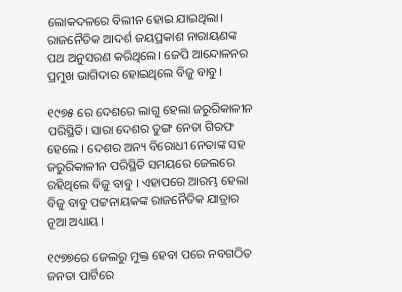ଲୋକଦଳରେ ବିଲୀନ ହୋଇ ଯାଇଥିଲା। ରାଜନୈତିକ ଆଦର୍ଶ ଜୟପ୍ରକାଶ ନାରାୟଣଙ୍କ ପଥ ଅନୁସରଣ କରିଥିଲେ। ଜେପି ଆନ୍ଦୋଳନର ପ୍ରମୁଖ ଭାଗିଦାର ହୋଇଥିଲେ ବିଜୁ ବାବୁ।

୧୯୭୫ ରେ ଦେଶରେ ଲାଗୁ ହେଲା ଜରୁରିକାଳୀନ ପରିସ୍ଥିତି। ସାରା ଦେଶର ତୁଙ୍ଗ ନେତା ଗିରଫ ହେଲେ । ଦେଶର ଅନ୍ୟ ବିରୋଧୀ ନେତାଙ୍କ ସହ ଜରୁରିକାଳୀନ ପରିସ୍ଥିତି ସମୟରେ ଜେଲରେ ରହିଥିଲେ ବିଜୁ ବାବୁ । ଏହାପରେ ଆରମ୍ଭ ହେଲା ବିଜୁ ବାବୁ ପଟ୍ଟନାୟକଙ୍କ ରାଜନୈତିକ ଯାତ୍ରାର ନୂଆ ଅଧ୍ୟାୟ ।

୧୯୭୭ରେ ଜେଲରୁ ମୁକ୍ତ ହେବା ପରେ ନବଗଠିତ ଜନତା ପାର୍ଟିରେ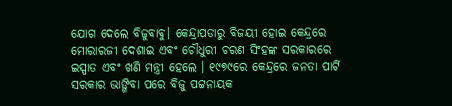ଯୋଗ ଦେଲେ ବିଜୁବାବୁ। କେନ୍ଦ୍ରାପଡାରୁ ବିଜୟୀ ହୋଇ କେନ୍ଦ୍ରରେ ମୋରାରଜୀ ଦେଶାଇ ଏବଂ ଚୌଧୁରୀ ଚରଣ ସିଂହଙ୍କ ସରକାରରେ ଇସ୍ପାତ ଏବଂ ଖଣି ମନ୍ତ୍ରୀ ହେଲେ । ୧୯୭୯ରେ କେନ୍ଦ୍ରରେ ଜନତା ପାର୍ଟି ସରକାର ଭାଙ୍ଗିବା ପରେ ବିଜୁ ପଟ୍ଟନାୟକ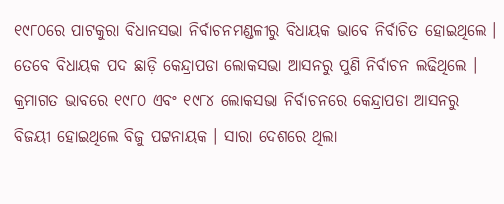୧୯୮୦ରେ ପାଟକୁରା ବିଧାନସଭା ନିର୍ବାଚନମଣ୍ଡଳୀରୁ ବିଧାୟକ ଭାବେ ନିର୍ବାଚିତ ହୋଇଥିଲେ । ତେବେ ବିଧାୟକ ପଦ ଛାଡ଼ି କେନ୍ଦ୍ରାପଡା ଲୋକସଭା ଆସନରୁ ପୁଣି ନିର୍ବାଚନ ଲଢିଥିଲେ । କ୍ରମାଗତ ଭାବରେ ୧୯୮୦ ଏବଂ ୧୯୮୪ ଲୋକସଭା ନିର୍ବାଚନରେ କେନ୍ଦ୍ରାପଡା ଆସନରୁ ବିଜୟୀ ହୋଇଥିଲେ ବିଜୁ ପଟ୍ଟନାୟକ । ସାରା ଦେଶରେ ଥିଲା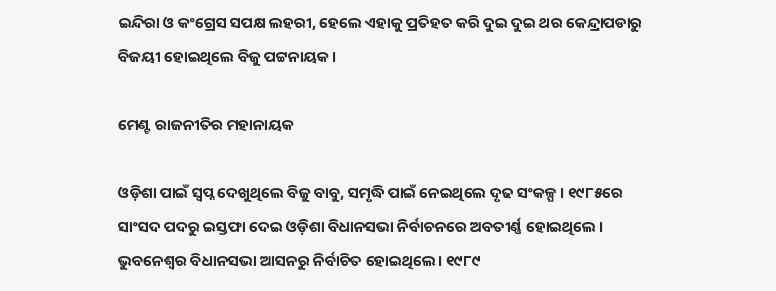ଇନ୍ଦିରା ଓ କଂଗ୍ରେସ ସପକ୍ଷ ଲହରୀ, ହେଲେ ଏହାକୁ ପ୍ରତିହତ କରି ଦୁଇ ଦୁଇ ଥର କେନ୍ଦ୍ରାପଡାରୁ ବିଜୟୀ ହୋଇଥିଲେ ବିଜୁ ପଟ୍ଟନାୟକ ।

ମେଣ୍ଟ ରାଜନୀତିର ମହାନାୟକ

ଓଡ଼ିଶା ପାଇଁ ସ୍ୱପ୍ନ ଦେଖୁଥିଲେ ବିଜୁ ବାବୁ, ସମୃଦ୍ଧି ପାଇଁ ନେଇଥିଲେ ଦୃଢ ସଂକଳ୍ପ । ୧୯୮୫ରେ ସାଂସଦ ପଦରୁ ଇସ୍ତଫା ଦେଇ ଓଡ଼ିଶା ବିଧାନସଭା ନିର୍ବାଚନରେ ଅବତୀର୍ଣ୍ଣ ହୋଇଥିଲେ । ଭୁବନେଶ୍ୱର ବିଧାନସଭା ଆସନରୁ ନିର୍ବାଚିତ ହୋଇଥିଲେ। ୧୯୮୯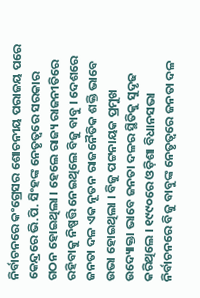ନିର୍ବାଚନରେ କଂଗ୍ରେସର ଶୋଚନୀୟ ପରାଜୟ ପରେ କେନ୍ଦ୍ରରେ ଭି.ପି. ସିଂହଙ୍କ ନେତୃତ୍ୱରେ ସରକାର ଗଠନ ହୋଇଥିଲା । ହେଲେ ରାଜ୍ୟ ରାଜନୀତିରେ ରହିବାକୁ ନିଷ୍ପତ୍ତି ନେଇଥିଲେ ବିଜୁ ବାବୁ । ଦେଶରେ ଜନତା ଦଳ ଏକ ନୂତନ ରାଜନୈତିକ ଶକ୍ତି ଭାବେ ଉଭା ହୋଇଥିଲା । ବିଜୁ ପଟ୍ଟନାୟକ ପ୍ରମୁଖ ଉଦ୍ୟୋକ୍ତା ଭାବେ ଜନତା ଦଳର ସ୍ଥିତିକୁ ସୁଦୃଢ କରିଥିଲେ । ୧୯୯୦ରେ ଓଡ଼ିଶା ବିଧାନସଭା ନିର୍ବାଚନରେ ବିଜୁ ବାବୁଙ୍କ ନେତୃତ୍ୱରେ ଜନତା ଦଳ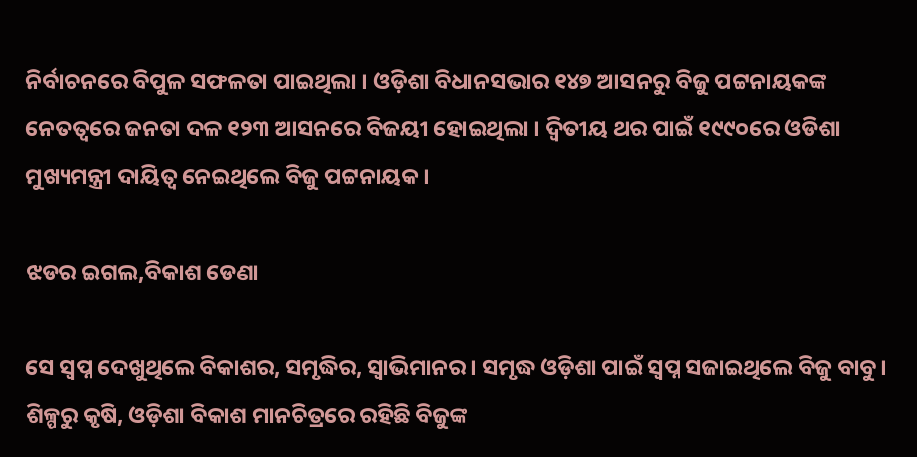ନିର୍ବାଚନରେ ବିପୁଳ ସଫଳତା ପାଇଥିଲା । ଓଡ଼ିଶା ବିଧାନସଭାର ୧୪୭ ଆସନରୁ ବିଜୁ ପଟ୍ଟନାୟକଙ୍କ ନେତତ୍ୱରେ ଜନତା ଦଳ ୧୨୩ ଆସନରେ ବିଜୟୀ ହୋଇଥିଲା । ଦ୍ୱିତୀୟ ଥର ପାଇଁ ୧୯୯୦ରେ ଓଡିଶା ମୁଖ୍ୟମନ୍ତ୍ରୀ ଦାୟିତ୍ୱ ନେଇଥିଲେ ବିଜୁ ପଟ୍ଟନାୟକ।

ଝଡର ଇଗଲ,ବିକାଶ ଡେଣା

ସେ ସ୍ୱପ୍ନ ଦେଖୁଥିଲେ ବିକାଶର, ସମୃଦ୍ଧିର, ସ୍ୱାଭିମାନର। ସମୃଦ୍ଧ ଓଡ଼ିଶା ପାଇଁ ସ୍ୱପ୍ନ ସଜାଇଥିଲେ ବିଜୁ ବାବୁ। ଶିଳ୍ପରୁ କୃଷି, ଓଡ଼ିଶା ବିକାଶ ମାନଚିତ୍ରରେ ରହିଛି ବିଜୁଙ୍କ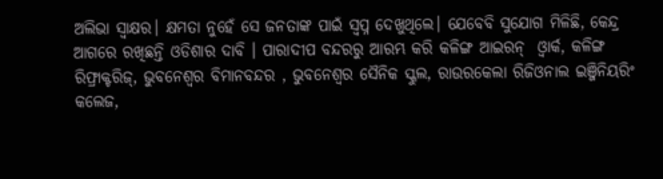ଅଲିଭା ସ୍ୱାକ୍ଷର। କ୍ଷମତା ନୁହେଁ ସେ ଜନତାଙ୍କ ପାଇଁ ସ୍ୱପ୍ନ ଦେଖୁଥିଲେ। ଯେବେବି ସୁଯୋଗ ମିଳିଛି, କେନ୍ଦ୍ର ଆଗରେ ରଖିଛନ୍ତି ଓଡିଶାର ଦାବି । ପାରାଦୀପ ବନ୍ଦରରୁ ଆରମ୍ଭ କରି କଳିଙ୍ଗ ଆଇରନ୍‌  ଓ୍ୱାର୍କ, କଳିଙ୍ଗ ରିଫ୍ରାକ୍ଟରିଜ୍‌, ଭୁବନେଶ୍ୱର ବିମାନବନ୍ଦର , ଭୁବନେଶ୍ୱର ସୈନିକ ସ୍କୁଲ, ରାଉରକେଲା ରିଜିଓନାଲ ଇଞ୍ଜିନିୟରିଂ କଲେଜ,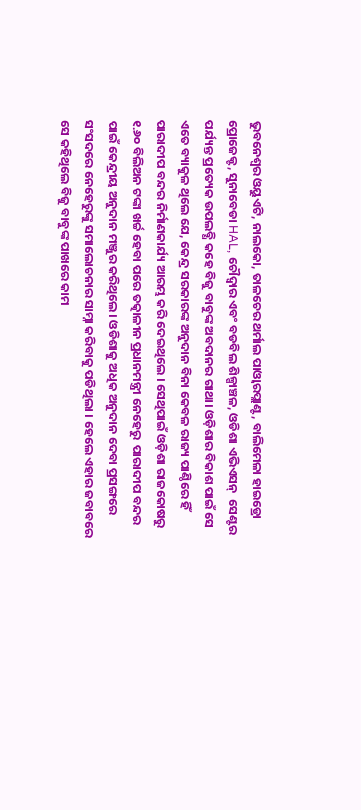ଭୁବନେଶ୍ୱର ଓୟୁଏଟି, ନାଲକୋ, ତାଳଚେର ଥର୍ମାଲ ପାଓ୍ୱାରପ୍ଲାଣ୍ଟ, ବାଲିମେଳା ହାଇଡ୍ରୋ ପ୍ରୋଜେକ୍ଟ, ସୁନାବେଡା HAL, ଚୌଦ୍ଵାର ଏବଂ ବଡବିଲ ଶିଳ୍ପାଞ୍ଚଳ, ଓଡିଶା ଏଭିଏସନ୍‌  ସେଣ୍ଟର ପର୍ଯ୍ୟନ୍ତ ପ୍ରତ୍ୟେକ ଉପଲବ୍ଧି କହେ ବିଜୁ ବାବୁଙ୍କ ଅବଦାନର ଗାଥା। ଓଡ଼ିଶାର ବିକାଶ ପାଇଁ ସେ ଏତେ ବ୍ୟାକୁଳ ଥିଲେ ଯେ, କେନ୍ଦ୍ର ସରକାରଙ୍କ ଅନୁଦାନ ବିନା କେବଳ ରାଜ୍ୟ ପାଣ୍ଠିରେ ହିଁ ପାରାଦୀପ ବନ୍ଦର ନିର୍ମାଣକାର୍ଯ୍ୟ ଆରମ୍ଭ କରି ଦେଇଥିଲେ । ସେଥିପାଇଁ ଓଡ଼ିଶା ରାଜକୋଷରୁ ୧.୬୦ ବିଲିଅନ ଟଙ୍କା ଖର୍ଚ୍ଚ ହେବା ପରେ ତତ୍କାଳୀନ ପ୍ରଧାନମନ୍ତ୍ରୀ ନେହେରୁ  ପାରାଦୀପ ବନ୍ଦର ପାଇଁ କେନ୍ଦ୍ରୀୟ ଅନୁଦାନ ମଞ୍ଜୁର କରିଥିଲେ। ଓଡିଶାକୁ ଅଧିକ ଅନୁଦାନ ଦେବା ପ୍ରସଙ୍ଗରେ ସଂସଦରେ ନେହେରୁଙ୍କୁ ସମାଲୋଚନାର ସାମ୍ନା କରିବାକୁ ପଡିଥିଲା । ହେଲେ ଏହାର ଜବାବରେ ସେ କହିଥିଲେ ବିଜୁ ବାବୁଙ୍କ ପାଖରେ କାମ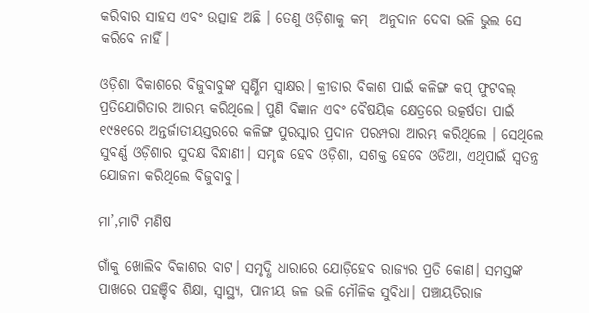କରିବାର ସାହସ ଏବଂ ଉତ୍ସାହ ଅଛି । ତେଣୁ ଓଡ଼ିଶାକୁ କମ୍‌  ଅନୁଦାନ ଦେବା ଭଳି ଭୁଲ ସେ କରିବେ ନାହିଁ।

ଓଡ଼ିଶା ବିକାଶରେ ବିଜୁବାବୁଙ୍କ ସ୍ୱର୍ଣ୍ଣିମ ସ୍ୱାକ୍ଷର। କ୍ରୀଡାର ବିକାଶ ପାଇଁ କଳିଙ୍ଗ କପ୍‌ ଫୁଟବଲ୍‌ ପ୍ରତିଯୋଗିତାର ଆରମ୍ଭ କରିଥିଲେ। ପୁଣି ବିଜ୍ଞାନ ଏବଂ ବୈଷୟିକ କ୍ଷେତ୍ରରେ ଉତ୍କର୍ଷତା ପାଇଁ ୧୯୫୧ରେ ଅନ୍ତର୍ଜାତୀୟସ୍ତରରେ କଳିଙ୍ଗ ପୁରସ୍କାର ପ୍ରଦାନ ପରମ୍ପରା ଆରମ୍ଭ କରିଥିଲେ । ସେଥିଲେ ସୁବର୍ଣ୍ଣ ଓଡ଼ିଶାର ସୁଦକ୍ଷ ବିନ୍ଧାଣୀ। ସମୃଦ୍ଧ ହେବ ଓଡ଼ିଶା, ସଶକ୍ତ ହେବେ ଓଡିଆ, ଏଥିପାଇଁ ସ୍ୱତନ୍ତ୍ର ଯୋଜନା କରିଥିଲେ ବିଜୁବାବୁ।

ମା’,ମାଟି ମଣିଷ

ଗାଁକୁ ଖୋଲିବ ବିକାଶର ବାଟ। ସମୃଦ୍ଧି ଧାରାରେ ଯୋଡ଼ିହେବ ରାଜ୍ୟର ପ୍ରତି କୋଣ। ସମସ୍ତଙ୍କ ପାଖରେ ପହଞ୍ଚିବ ଶିକ୍ଷା, ସ୍ୱାସ୍ଥ୍ୟ, ପାନୀୟ ଜଳ ଭଳି ମୌଳିକ ସୁବିଧା। ପଞ୍ଚାୟତିରାଜ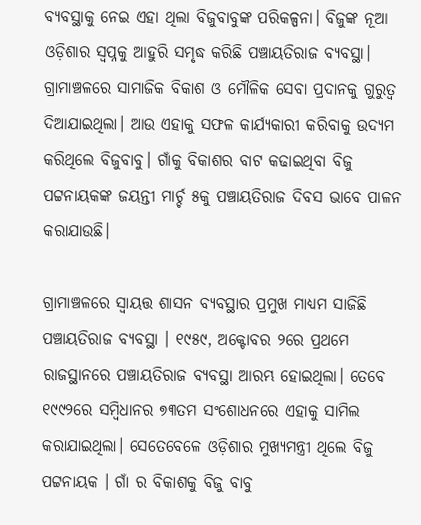ବ୍ୟବସ୍ଥାକୁ ନେଇ ଏହା ଥିଲା ବିଜୁବାବୁଙ୍କ ପରିକଳ୍ପନା। ବିଜୁଙ୍କ ନୂଆ ଓଡ଼ିଶାର ସ୍ୱପ୍ନକୁ ଆହୁରି ସମୃଦ୍ଧ କରିଛି ପଞ୍ଚାୟତିରାଜ ବ୍ୟବସ୍ଥା। ଗ୍ରାମାଞ୍ଚଳରେ ସାମାଜିକ ବିକାଶ ଓ ମୌଳିକ ସେବା ପ୍ରଦାନକୁ ଗୁରୁତ୍ୱ ଦିଆଯାଇଥିଲା। ଆଉ ଏହାକୁ ସଫଳ କାର୍ଯ୍ୟକାରୀ କରିବାକୁ ଉଦ୍ୟମ କରିଥିଲେ ବିଜୁବାବୁ। ଗାଁକୁ ବିକାଶର ବାଟ କଢାଇଥିବା ବିଜୁ ପଟ୍ଟନାୟକଙ୍କ ଜୟନ୍ତୀ ମାର୍ଚ୍ଚ ୫କୁ ପଞ୍ଚାୟତିରାଜ ଦିବସ ଭାବେ ପାଳନ କରାଯାଉଛି।

ଗ୍ରାମାଞ୍ଚଳରେ ସ୍ୱାୟତ୍ତ ଶାସନ ବ୍ୟବସ୍ଥାର ପ୍ରମୁଖ ମାଧ୍ୟମ ସାଜିଛି ପଞ୍ଚାୟତିରାଜ ବ୍ୟବସ୍ଥା । ୧୯୫୯, ଅକ୍ଟୋବର ୨ରେ ପ୍ରଥମେ ରାଜସ୍ଥାନରେ ପଞ୍ଚାୟତିରାଜ ବ୍ୟବସ୍ଥା ଆରମ୍ଭ ହୋଇଥିଲା। ତେବେ ୧୯୯୨ରେ ସମ୍ବିଧାନର ୭୩ତମ ସଂଶୋଧନରେ ଏହାକୁ ସାମିଲ କରାଯାଇଥିଲା। ସେତେବେଳେ ଓଡ଼ିଶାର ମୁଖ୍ୟମନ୍ତ୍ରୀ ଥିଲେ ବିଜୁ ପଟ୍ଟନାୟକ । ଗାଁ ର ବିକାଶକୁ ବିଜୁ ବାବୁ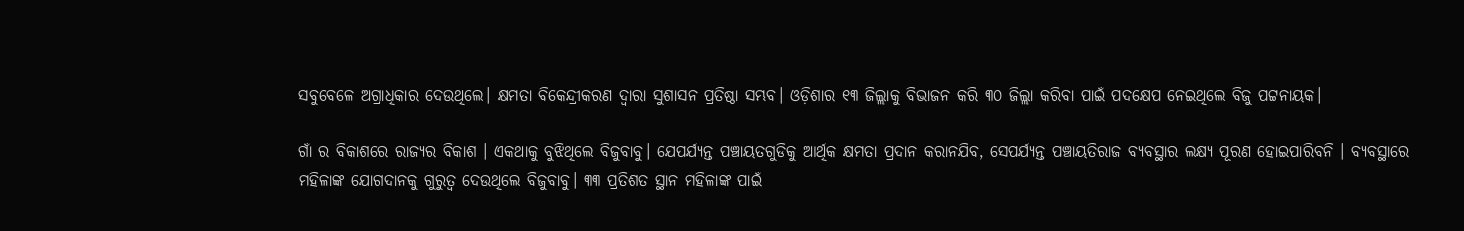ସବୁବେଳେ ଅଗ୍ରାଧିକାର ଦେଉଥିଲେ। କ୍ଷମତା ବିକେନ୍ଦ୍ରୀକରଣ ଦ୍ଵାରା ସୁଶାସନ ପ୍ରତିଷ୍ଠା ସମ୍ଭବ। ଓଡ଼ିଶାର ୧୩ ଜିଲ୍ଲାକୁ ବିଭାଜନ କରି ୩୦ ଜିଲ୍ଲା କରିବା ପାଇଁ ପଦକ୍ଷେପ ନେଇଥିଲେ ବିଜୁ ପଟ୍ଟନାୟକ।

ଗାଁ ର ବିକାଶରେ ରାଜ୍ୟର ବିକାଶ । ଏକଥାକୁ ବୁଝିଥିଲେ ବିଜୁବାବୁ। ଯେପର୍ଯ୍ୟନ୍ତ ପଞ୍ଚାୟତଗୁଡିକୁ ଆର୍ଥିକ କ୍ଷମତା ପ୍ରଦାନ କରାନଯିବ, ସେପର୍ଯ୍ୟନ୍ତ ପଞ୍ଚାୟତିରାଜ ବ୍ୟବସ୍ଥାର ଲକ୍ଷ୍ୟ ପୂରଣ ହୋଇପାରିବନି । ବ୍ୟବସ୍ଥାରେ ମହିଳାଙ୍କ ଯୋଗଦାନକୁ ଗୁରୁତ୍ୱ ଦେଉଥିଲେ ବିଜୁବାବୁ। ୩୩ ପ୍ରତିଶତ ସ୍ଥାନ ମହିଳାଙ୍କ ପାଇଁ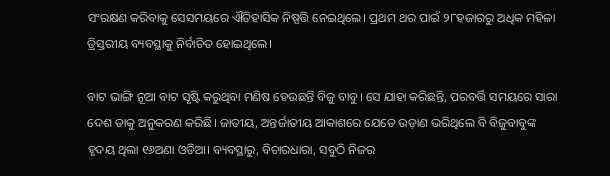ସଂରକ୍ଷଣ କରିବାକୁ ସେସମୟରେ ଐତିହାସିକ ନିଷ୍ପତ୍ତି ନେଇଥିଲେ। ପ୍ରଥମ ଥର ପାଇଁ ୨୮ହଜାରରୁ ଅଧିକ ମହିଳା ତ୍ରିସ୍ତରୀୟ ବ୍ୟବସ୍ଥାକୁ ନିର୍ବାଚିତ ହୋଇଥିଲେ।

ବାଟ ଭାଙ୍ଗି ନୂଆ ବାଟ ସୃଷ୍ଟି କରୁଥିବା ମଣିଷ ହେଉଛନ୍ତି ବିଜୁ ବାବୁ। ସେ ଯାହା କରିଛନ୍ତି, ପରବର୍ତ୍ତି ସମୟରେ ସାରା ଦେଶ ତାକୁ ଅନୁକରଣ କରିଛି। ଜାତୀୟ, ଅନ୍ତର୍ଜାତୀୟ ଆକାଶରେ ଯେତେ ଉଡ଼ାଣ ଭରିଥିଲେ ବି ବିଜୁବାବୁଙ୍କ ହୃଦୟ ଥିଲା ୧୬ଅଣା ଓଡିଆ। ବ୍ୟବସ୍ଥାରୁ, ବିଚାରଧାରା, ସବୁଠି ନିଜର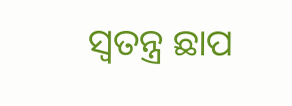ସ୍ୱତନ୍ତ୍ର ଛାପ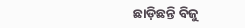ଛାଡ଼ିଛନ୍ତି ବିଜୁ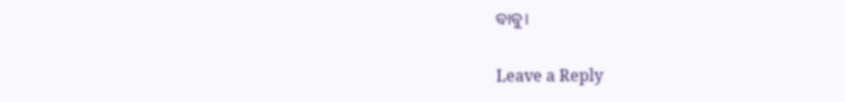ବାବୁ।

Leave a Reply